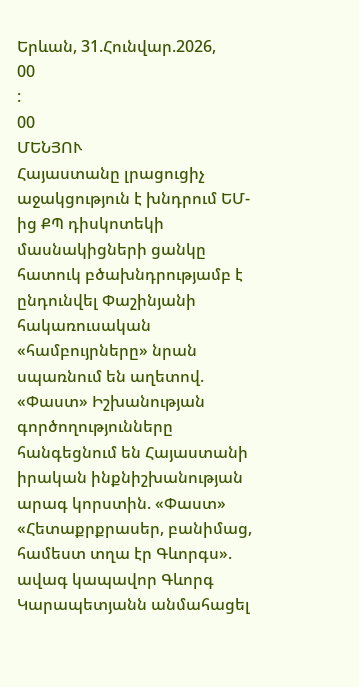Երևան, 31.Հունվար.2026,
00
:
00
ՄԵՆՅՈՒ
Հայաստանը լրացուցիչ աջակցություն է խնդրում ԵՄ-ից ՔՊ դիսկոտեկի մասնակիցների ցանկը հատուկ բծախնդրությամբ է ընդունվել Փաշինյանի հակառուսական «համբույրները» նրան սպառնում են աղետով. «Փաստ» Իշխանության գործողությունները հանգեցնում են Հայաստանի իրական ինքնիշխանության արագ կորստին. «Փաստ» «Հետաքրքրասեր, բանիմաց, համեստ տղա էր Գևորգս». ավագ կապավոր Գևորգ Կարապետյանն անմահացել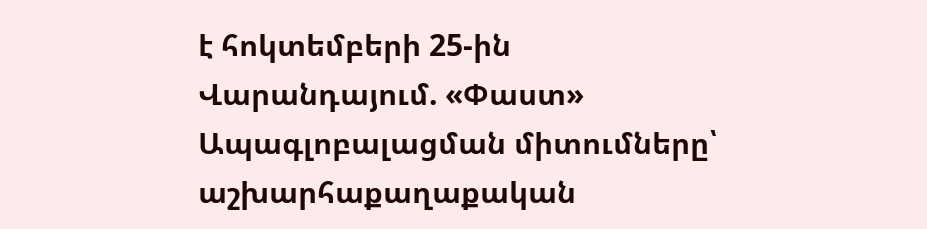է հոկտեմբերի 25-ին Վարանդայում. «Փաստ» Ապագլոբալացման միտումները՝ աշխարհաքաղաքական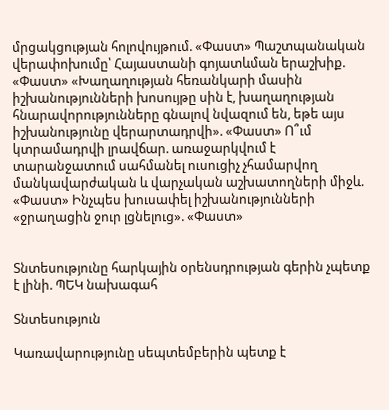մրցակցության հոլովույթում. «Փաստ» Պաշտպանական վերափոխումը՝ Հայաստանի գոյատևման երաշխիք. «Փաստ» «Խաղաղության հեռանկարի մասին իշխանությունների խոսույթը սին է, խաղաղության հնարավորությունները գնալով նվազում են, եթե այս իշխանությունը վերարտադրվի». «Փաստ» Ո՞ւմ կտրամադրվի լրավճար. առաջարկվում է տարանջատում սահմանել ուսուցիչ չհամարվող մանկավարժական և վարչական աշխատողների միջև. «Փաստ» Ինչպես խուսափել իշխանությունների «ջրաղացին ջուր լցնելուց». «Փաստ»


Տնտեսությունը հարկային օրենսդրության գերին չպետք է լինի. ՊԵԿ նախագահ

Տնտեսություն

Կառավարությունը սեպտեմբերին պետք է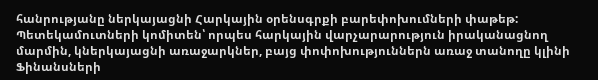հանրությանը ներկայացնի Հարկային օրենսգրքի բարեփոխումների փաթեթ: Պետեկամուտների կոմիտեն՝ որպես հարկային վարչարարություն իրականացնող մարմին, կներկայացնի առաջարկներ, բայց փոփոխություններն առաջ տանողը կլինի Ֆինանսների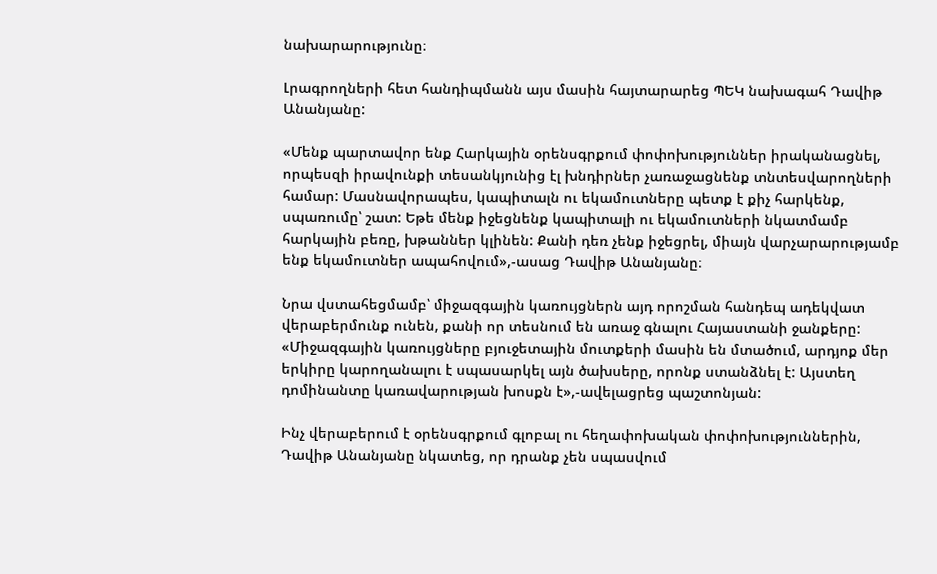նախարարությունը։

Լրագրողների հետ հանդիպմանն այս մասին հայտարարեց ՊԵԿ նախագահ Դավիթ Անանյանը:

«Մենք պարտավոր ենք Հարկային օրենսգրքում փոփոխություններ իրականացնել, որպեսզի իրավունքի տեսանկյունից էլ խնդիրներ չառաջացնենք տնտեսվարողների համար: Մասնավորապես, կապիտալն ու եկամուտները պետք է քիչ հարկենք, սպառումը՝ շատ: Եթե մենք իջեցնենք կապիտալի ու եկամուտների նկատմամբ հարկային բեռը, խթաններ կլինեն: Քանի դեռ չենք իջեցրել, միայն վարչարարությամբ ենք եկամուտներ ապահովում»,-ասաց Դավիթ Անանյանը։

Նրա վստահեցմամբ՝ միջազգային կառույցներն այդ որոշման հանդեպ ադեկվատ վերաբերմունք ունեն, քանի որ տեսնում են առաջ գնալու Հայաստանի ջանքերը: «Միջազգային կառույցները բյուջետային մուտքերի մասին են մտածում, արդյոք մեր երկիրը կարողանալու է սպասարկել այն ծախսերը, որոնք ստանձնել է: Այստեղ դոմինանտը կառավարության խոսքն է»,-ավելացրեց պաշտոնյան:

Ինչ վերաբերում է օրենսգրքում գլոբալ ու հեղափոխական փոփոխություններին, Դավիթ Անանյանը նկատեց, որ դրանք չեն սպասվում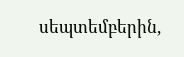սեպտեմբերին,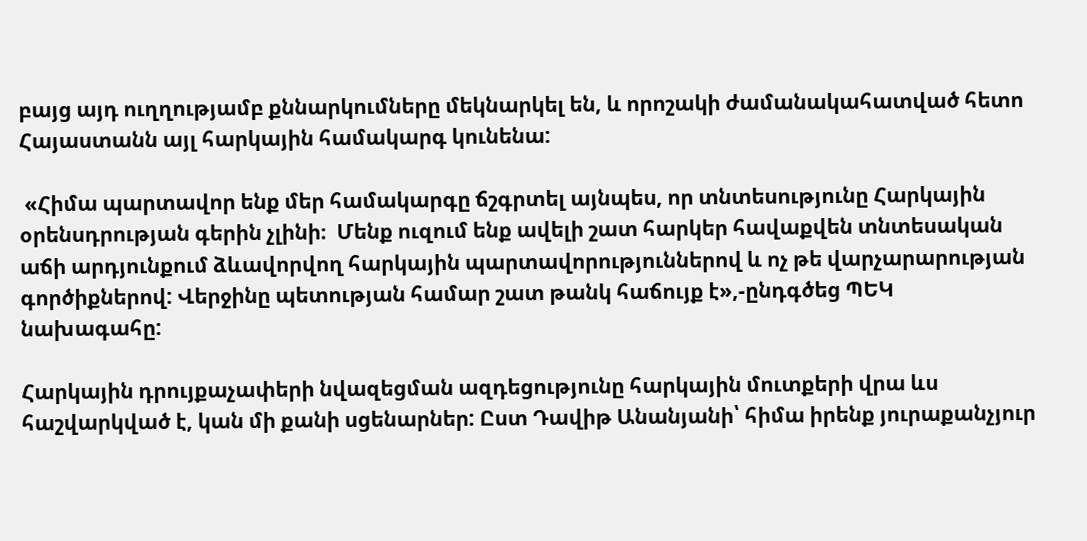բայց այդ ուղղությամբ քննարկումները մեկնարկել են, և որոշակի ժամանակահատված հետո Հայաստանն այլ հարկային համակարգ կունենա:

 «Հիմա պարտավոր ենք մեր համակարգը ճշգրտել այնպես, որ տնտեսությունը Հարկային օրենսդրության գերին չլինի։  Մենք ուզում ենք ավելի շատ հարկեր հավաքվեն տնտեսական աճի արդյունքում ձևավորվող հարկային պարտավորություններով և ոչ թե վարչարարության գործիքներով: Վերջինը պետության համար շատ թանկ հաճույք է»,-ընդգծեց ՊԵԿ նախագահը:

Հարկային դրույքաչափերի նվազեցման ազդեցությունը հարկային մուտքերի վրա ևս հաշվարկված է, կան մի քանի սցենարներ: Ըստ Դավիթ Անանյանի՝ հիմա իրենք յուրաքանչյուր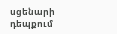սցենարի դեպքում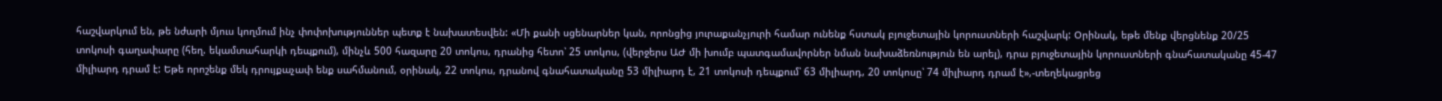հաշվարկում են, թե նժարի մյուս կողմում ինչ փոփոխություններ պետք է նախատեսվեն: «Մի քանի սցենարներ կան, որոնցից յուրաքանչյուրի համար ունենք հստակ բյուջետային կորուստների հաշվարկ: Օրինակ, եթե մենք վերցնենք 20/25 տոկոսի գաղափարը (հեղ. եկամտահարկի դեպքում), մինչև 500 հազարը 20 տոկոս, դրանից հետո՝ 25 տոկոս, (վերջերս ԱԺ մի խումբ պատգամավորներ նման նախաձեռնություն են արել), դրա բյուջետային կորուստների գնահատականը 45-47 միլիարդ դրամ է: Եթե որոշենք մեկ դրույքաչափ ենք սահմանում, օրինակ, 22 տոկոս, դրանով գնահատականը 53 միլիարդ է, 21 տոկոսի դեպքում՝ 63 միլիարդ, 20 տոկոսը՝ 74 միլիարդ դրամ է»,-տեղեկացրեց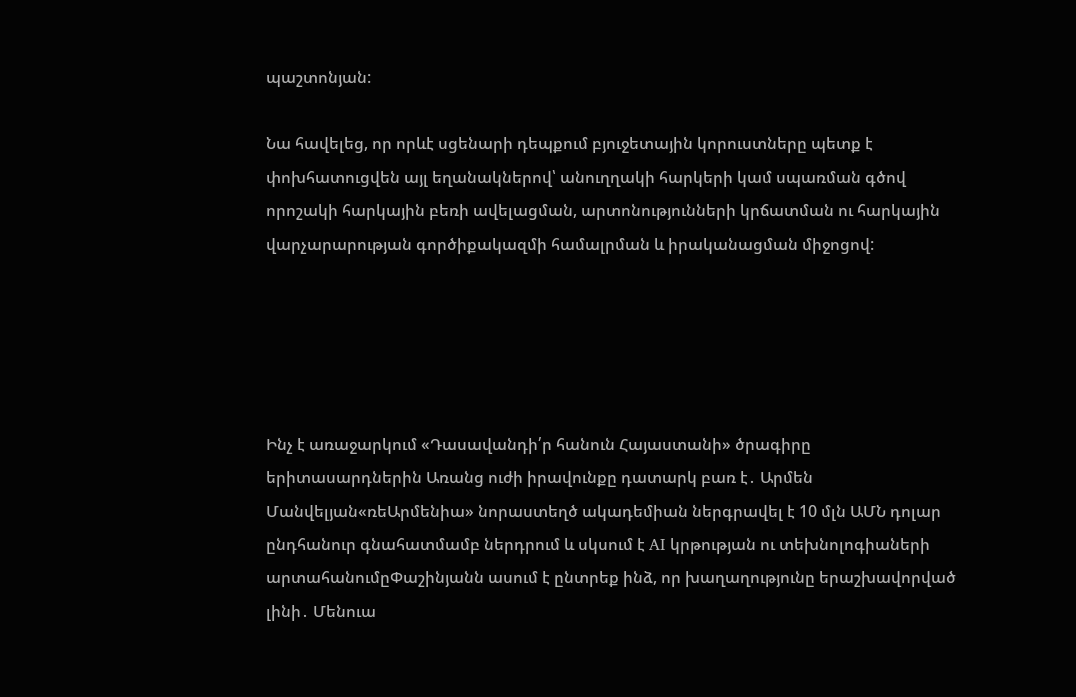պաշտոնյան:

Նա հավելեց, որ որևէ սցենարի դեպքում բյուջետային կորուստները պետք է փոխհատուցվեն այլ եղանակներով՝ անուղղակի հարկերի կամ սպառման գծով որոշակի հարկային բեռի ավելացման, արտոնությունների կրճատման ու հարկային վարչարարության գործիքակազմի համալրման և իրականացման միջոցով:





Ինչ է առաջարկում «Դասավանդի՛ր հանուն Հայաստանի» ծրագիրը երիտասարդներին Առանց ուժի իրավունքը դատարկ բառ է․ Արմեն Մանվելյան«ռեԱրմենիա» նորաստեղծ ակադեմիան ներգրավել է 10 մլն ԱՄՆ դոլար ընդհանուր գնահատմամբ ներդրում և սկսում է AI կրթության ու տեխնոլոգիաների արտահանումըՓաշինյանն ասում է ընտրեք ինձ, որ խաղաղությունը երաշխավորված լինի․ Մենուա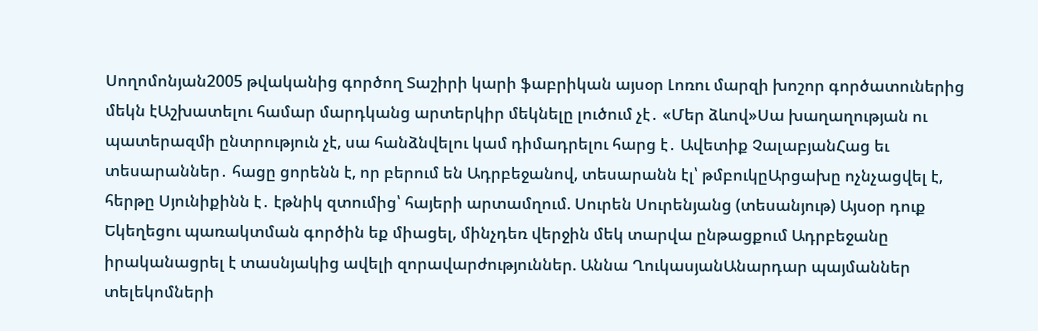Սողոմոնյան2005 թվականից գործող Տաշիրի կարի ֆաբրիկան այսօր Լոռու մարզի խոշոր գործատուներից մեկն էԱշխատելու համար մարդկանց արտերկիր մեկնելը լուծում չէ․ «Մեր ձևով»Սա խաղաղության ու պատերազմի ընտրություն չէ, սա հանձնվելու կամ դիմադրելու հարց է․ Ավետիք ՉալաբյանՀաց եւ տեսարաններ․ հացը ցորենն է, որ բերում են Ադրբեջանով, տեսարանն էլ՝ թմբուկըԱրցախը ոչնչացվել է, հերթը Սյունիքինն է․ էթնիկ զտումից՝ հայերի արտամղում. Սուրեն Սուրենյանց (տեսանյութ) Այսօր դուք Եկեղեցու պառակտման գործին եք միացել, մինչդեռ վերջին մեկ տարվա ընթացքում Ադրբեջանը իրականացրել է տասնյակից ավելի զորավարժություններ. Աննա ՂուկասյանԱնարդար պայմաններ տելեկոմների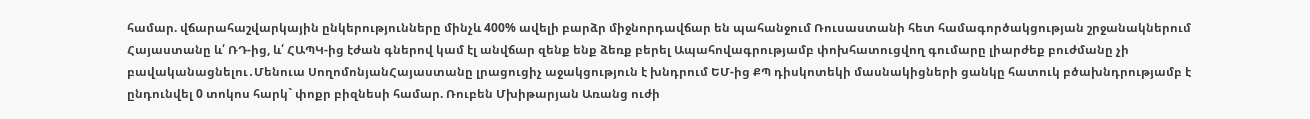համար. վճարահաշվարկային ընկերությունները մինչև 400% ավելի բարձր միջնորդավճար են պահանջում Ռուսաստանի հետ համագործակցության շրջանակներում Հայաստանը և՛ ՌԴ-ից, և՛ ՀԱՊԿ-ից էժան գներով կամ էլ անվճար զենք ենք ձեռք բերել Ապահովագրությամբ փոխհատուցվող գումարը լիարժեք բուժմանը չի բավականացնելու․Մենուա ՍողոմոնյանՀայաստանը լրացուցիչ աջակցություն է խնդրում ԵՄ-ից ՔՊ դիսկոտեկի մասնակիցների ցանկը հատուկ բծախնդրությամբ է ընդունվել 0 տոկոս հարկ` փոքր բիզնեսի համար. Ռուբեն Մխիթարյան Առանց ուժի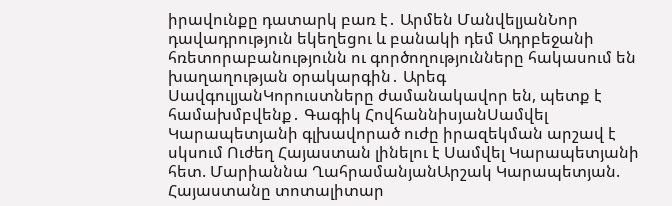իրավունքը դատարկ բառ է․ Արմեն ՄանվելյանՆոր դավադրություն եկեղեցու և բանակի դեմ Ադրբեջանի հռետորաբանությունն ու գործողությունները հակասում են խաղաղության օրակարգին․ Արեգ ՍավգուլյանԿորուստները ժամանակավոր են, պետք է համախմբվենք․ Գագիկ ՀովհաննիսյանՍամվել Կարապետյանի գլխավորած ուժը իրազեկման արշավ է սկսում Ուժեղ Հայաստան լինելու է Սամվել Կարապետյանի հետ. Մարիաննա ՂահրամանյանԱրշակ Կարապետյան. Հայաստանը տոտալիտար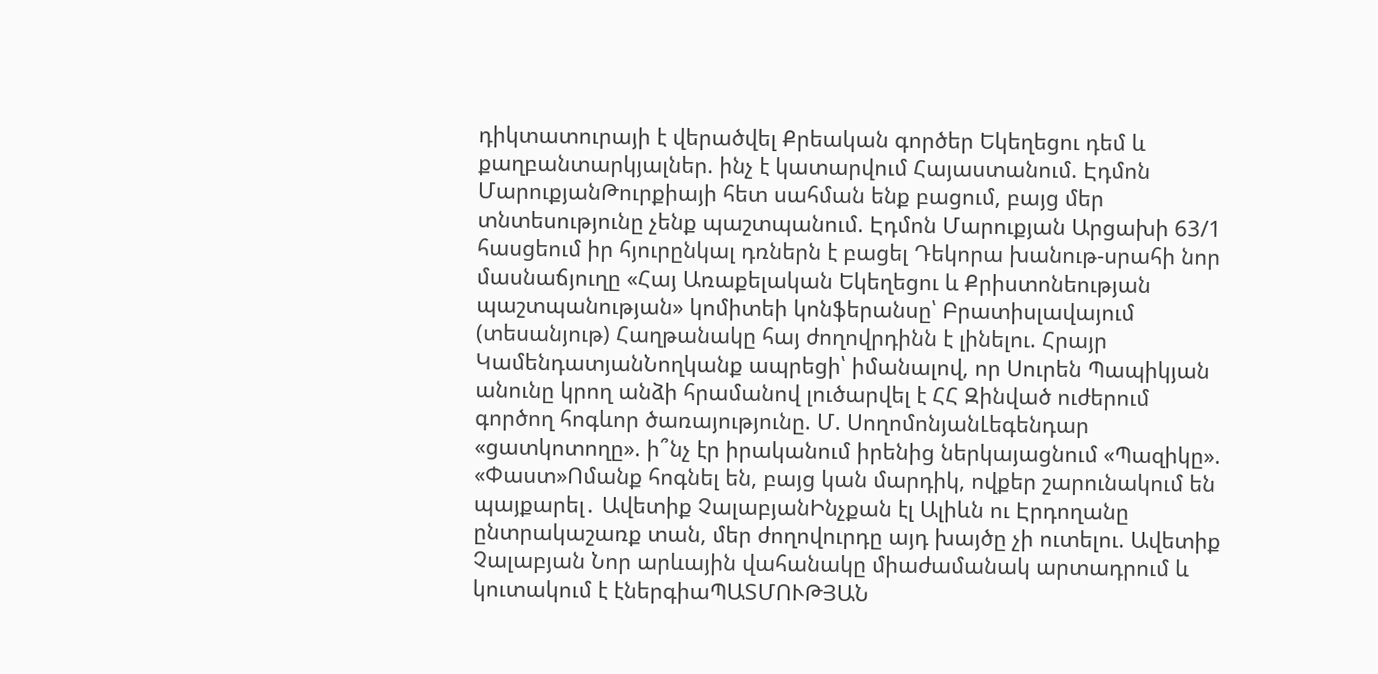դիկտատուրայի է վերածվել Քրեական գործեր Եկեղեցու դեմ և քաղբանտարկյալներ. ինչ է կատարվում Հայաստանում. Էդմոն ՄարուքյանԹուրքիայի հետ սահման ենք բացում, բայց մեր տնտեսությունը չենք պաշտպանում. Էդմոն Մարուքյան Արցախի 63/1 հասցեում իր հյուրընկալ դռներն է բացել Դեկորա խանութ-սրահի նոր մասնաճյուղը «Հայ Առաքելական Եկեղեցու և Քրիստոնեության պաշտպանության» կոմիտեի կոնֆերանսը՝ Բրատիսլավայում (տեսանյութ) Հաղթանակը հայ ժողովրդինն է լինելու. Հրայր ԿամենդատյանՆողկանք ապրեցի՝ իմանալով, որ Սուրեն Պապիկյան անունը կրող անձի հրամանով լուծարվել է ՀՀ Զինված ուժերում գործող հոգևոր ծառայությունը. Մ. ՍողոմոնյանԼեգենդար «ցատկոտողը». ի՞նչ էր իրականում իրենից ներկայացնում «Պազիկը». «Փաստ»Ոմանք հոգնել են, բայց կան մարդիկ, ովքեր շարունակում են պայքարել․ Ավետիք ՉալաբյանԻնչքան էլ Ալիևն ու Էրդողանը ընտրակաշառք տան, մեր ժողովուրդը այդ խայծը չի ուտելու. Ավետիք Չալաբյան Նոր արևային վահանակը միաժամանակ արտադրում և կուտակում է էներգիաՊԱՏՄՈՒԹՅԱՆ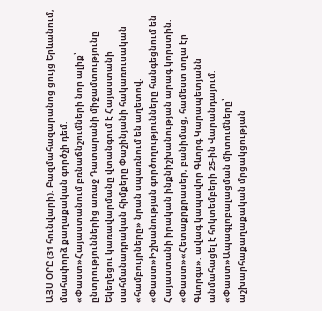ԱՅՍ ՕՐԸ (31 հունվարի). Բազմահազարանոց ցույց Երևանում, մահափորձ քաղաքական գործչի դեմ. «Փաստ»Հայաստանում բռնաճնշումների նոր ալիք՝ ընտրություններից առաջ Դատարանի միջամտությունը Եկեղեցու կառավարմանը վտանգում է Հայաստանի սահմանադրական հիմքերը Փաշինյանի հակառուսական «համբույրները» նրան սպառնում են աղետով. «Փաստ»Իշխանության գործողությունները հանգեցնում են Հայաստանի իրական ինքնիշխանության արագ կորստին. «Փաստ»«Հետաքրքրասեր, բանիմաց, համեստ տղա էր Գևորգս». ավագ կապավոր Գևորգ Կարապետյանն անմահացել է հոկտեմբերի 25-ին Վարանդայում. «Փաստ»Ապագլոբալացման միտումները՝ աշխարհաքաղաքական մրցակցության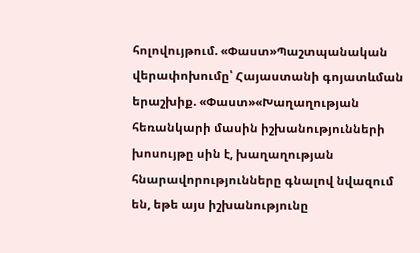հոլովույթում. «Փաստ»Պաշտպանական վերափոխումը՝ Հայաստանի գոյատևման երաշխիք. «Փաստ»«Խաղաղության հեռանկարի մասին իշխանությունների խոսույթը սին է, խաղաղության հնարավորությունները գնալով նվազում են, եթե այս իշխանությունը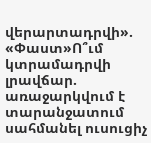վերարտադրվի». «Փաստ»Ո՞ւմ կտրամադրվի լրավճար. առաջարկվում է տարանջատում սահմանել ուսուցիչ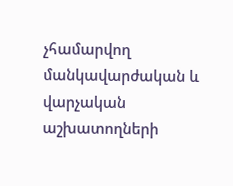չհամարվող մանկավարժական և վարչական աշխատողների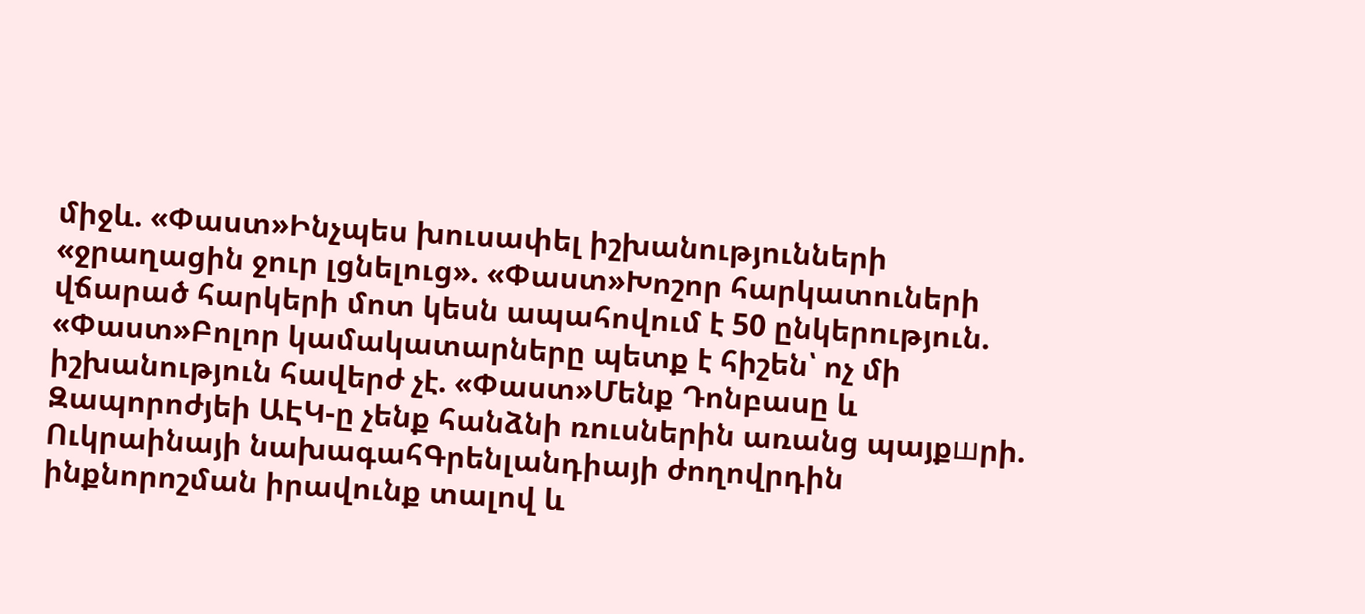միջև. «Փաստ»Ինչպես խուսափել իշխանությունների «ջրաղացին ջուր լցնելուց». «Փաստ»Խոշոր հարկատուների վճարած հարկերի մոտ կեսն ապահովում է 50 ընկերություն. «Փաստ»Բոլոր կամակատարները պետք է հիշեն՝ ոչ մի իշխանություն հավերժ չէ. «Փաստ»Մենք Դոնբասը և Զապորոժյեի ԱԷԿ-ը չենք հանձնի ռուսներին առանց պայքшրի. Ուկրաինայի նախագահԳրենլանդիայի ժողովրդին ինքնորոշման իրավունք տալով և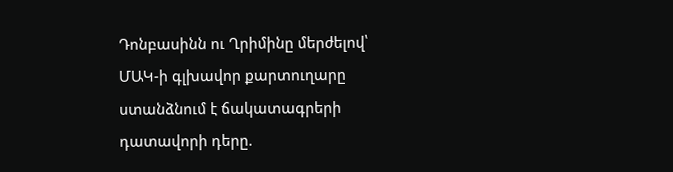Դոնբասինն ու Ղրիմինը մերժելով՝ ՄԱԿ-ի գլխավոր քարտուղարը ստանձնում է ճակատագրերի դատավորի դերը.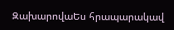ԶախարովաԵս հրապարակավ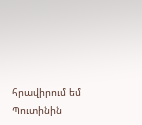հրավիրում եմ Պուտինին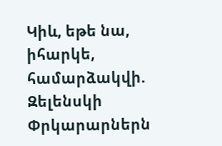Կիև, եթե նա, իհարկե, համարձակվի. Զելենսկի Փրկարարներն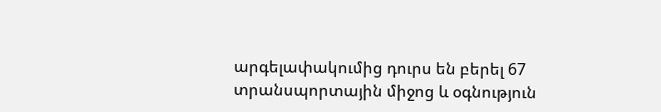արգելափակումից դուրս են բերել 67 տրանսպորտային միջոց և օգնություն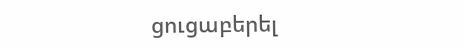ցուցաբերել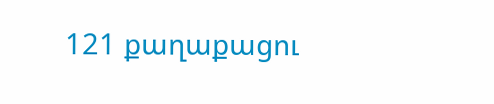121 քաղաքացու